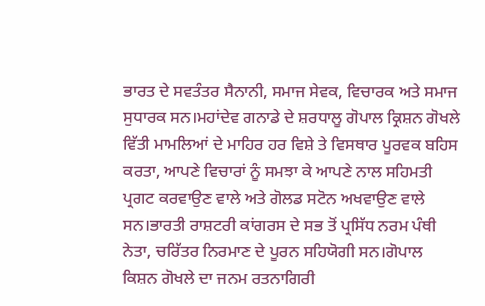ਭਾਰਤ ਦੇ ਸਵਤੰਤਰ ਸੈਨਾਨੀ, ਸਮਾਜ ਸੇਵਕ, ਵਿਚਾਰਕ ਅਤੇ ਸਮਾਜ ਸੁਧਾਰਕ ਸਨ।ਮਹਾਂਦੇਵ ਗਨਾਡੇ ਦੇ ਸ਼ਰਧਾਲੂ ਗੋਪਾਲ ਕ੍ਰਿਸ਼ਨ ਗੋਖਲੇ ਵਿੱਤੀ ਮਾਮਲਿਆਂ ਦੇ ਮਾਹਿਰ ਹਰ ਵਿਸ਼ੇ ਤੇ ਵਿਸਥਾਰ ਪੂਰਵਕ ਬਹਿਸ ਕਰਤਾ, ਆਪਣੇ ਵਿਚਾਰਾਂ ਨੂੰ ਸਮਝਾ ਕੇ ਆਪਣੇ ਨਾਲ ਸਹਿਮਤੀ ਪ੍ਰਗਟ ਕਰਵਾਉਣ ਵਾਲੇ ਅਤੇ ਗੋਲਡ ਸਟੋਨ ਅਖਵਾਉਣ ਵਾਲੇ ਸਨ।ਭਾਰਤੀ ਰਾਸ਼ਟਰੀ ਕਾਂਗਰਸ ਦੇ ਸਭ ਤੋਂ ਪ੍ਰਸਿੱਧ ਨਰਮ ਪੰਥੀ ਨੇਤਾ, ਚਰਿੱਤਰ ਨਿਰਮਾਣ ਦੇ ਪੂਰਨ ਸਹਿਯੋਗੀ ਸਨ।ਗੋਪਾਲ ਕਿਸ਼ਨ ਗੋਖਲੇ ਦਾ ਜਨਮ ਰਤਨਾਗਿਰੀ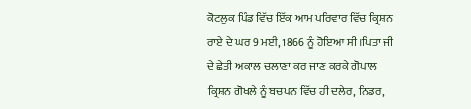ਕੋਟਲੁਕ ਪਿੰਡ ਵਿੱਚ ਇੱਕ ਆਮ ਪਰਿਵਾਰ ਵਿੱਚ ਕ੍ਰਿਸ਼ਨ ਰਾਏ ਦੇ ਘਰ 9 ਮਈ, 1866 ਨੂੰ ਹੋਇਆ ਸੀ।ਪਿਤਾ ਜੀ ਦੇ ਛੇਤੀ ਅਕਾਲ ਚਲਾਣਾ ਕਰ ਜਾਣ ਕਰਕੇ ਗੋਪਾਲ ਕ੍ਰਿਸ਼ਨ ਗੋਖਲੇ ਨੂੰ ਬਚਪਨ ਵਿੱਚ ਹੀ ਦਲੇਰ, ਨਿਡਰ,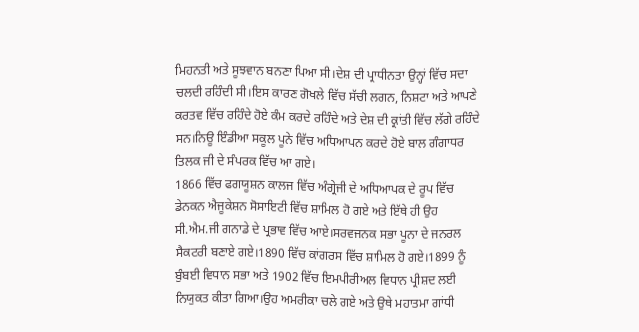ਮਿਹਨਤੀ ਅਤੇ ਸੂਝਵਾਨ ਬਨਣਾ ਪਿਆ ਸੀ।ਦੇਸ਼ ਦੀ ਪ੍ਰਾਧੀਨਤਾ ਉਨ੍ਹਾਂ ਵਿੱਚ ਸਦਾ ਚਲਦੀ ਰਹਿੰਦੀ ਸੀ।ਇਸ ਕਾਰਣ ਗੋਖਲੇ ਵਿੱਚ ਸੱਚੀ ਲਗਨ, ਨਿਸ਼ਟਾ ਅਤੇ ਆਪਣੇ ਕਰਤਵ ਵਿੱਚ ਰਹਿੰਦੇ ਹੋਏ ਕੰਮ ਕਰਦੇ ਰਹਿੰਦੇ ਅਤੇ ਦੇਸ਼ ਦੀ ਕ੍ਰਾਂਤੀ ਵਿੱਚ ਲੱਗੇ ਰਹਿੰਦੇ ਸਨ।ਨਿਊ ਇੰਡੀਆ ਸਕੂਲ ਪੂਨੇ ਵਿੱਚ ਅਧਿਆਪਨ ਕਰਦੇ ਹੋਏ ਬਾਲ ਗੰਗਾਧਰ ਤਿਲਕ ਜੀ ਦੇ ਸੰਪਰਕ ਵਿੱਚ ਆ ਗਏ।
1866 ਵਿੱਚ ਫਗਯੂਸ਼ਨ ਕਾਲਜ ਵਿੱਚ ਅੰਗ੍ਰੇਜੀ ਦੇ ਅਧਿਆਪਕ ਦੇ ਰੂਪ ਵਿੱਚ ਡੇਨਕਨ ਐਜੂਕੇਸ਼ਨ ਸੋਸਾਇਟੀ ਵਿੱਚ ਸ਼ਾਮਿਲ ਹੋ ਗਏ ਅਤੇ ਇੱਥੇ ਹੀ ਉਹ ਸੀ.ਐਮ.ਜੀ ਗਨਾਡੇ ਦੇ ਪ੍ਰਭਾਵ ਵਿੱਚ ਆਏ।ਸਰਵਜਨਕ ਸਭਾ ਪੂਨਾ ਦੇ ਜਨਰਲ ਸੈਕਟਰੀ ਬਣਾਏ ਗਏ।1890 ਵਿੱਚ ਕਾਂਗਰਸ ਵਿੱਚ ਸ਼ਾਮਿਲ ਹੋ ਗਏ।1899 ਨੂੰ ਬੁੰਬਈ ਵਿਧਾਨ ਸਭਾ ਅਤੇ 1902 ਵਿੱਚ ਇਮਪੀਰੀਅਲ ਵਿਧਾਨ ਪ੍ਰੀਸ਼ਦ ਲਈ ਨਿਯੁਕਤ ਕੀਤਾ ਗਿਆ।ਉਹ ਅਮਰੀਕਾ ਚਲੇ ਗਏ ਅਤੇ ਉਥੇ ਮਹਾਤਮਾ ਗਾਂਧੀ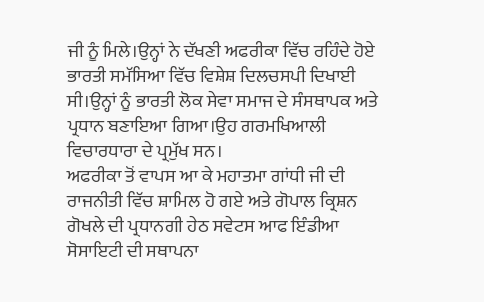ਜੀ ਨੂੰ ਮਿਲੇ।ਉਨ੍ਹਾਂ ਨੇ ਦੱਖਣੀ ਅਫਰੀਕਾ ਵਿੱਚ ਰਹਿੰਦੇ ਹੋਏ ਭਾਰਤੀ ਸਮੱਸਿਆ ਵਿੱਚ ਵਿਸ਼ੇਸ਼ ਦਿਲਚਸਪੀ ਦਿਖਾਈ ਸੀ।ਉਨ੍ਹਾਂ ਨੂੰ ਭਾਰਤੀ ਲੋਕ ਸੇਵਾ ਸਮਾਜ ਦੇ ਸੰਸਥਾਪਕ ਅਤੇ ਪ੍ਰਧਾਨ ਬਣਾਇਆ ਗਿਆ।ਉਹ ਗਰਮਖਿਆਲੀ ਵਿਚਾਰਧਾਰਾ ਦੇ ਪ੍ਰਮੁੱਖ ਸਨ।
ਅਫਰੀਕਾ ਤੋਂ ਵਾਪਸ ਆ ਕੇ ਮਹਾਤਮਾ ਗਾਂਧੀ ਜੀ ਦੀ ਰਾਜਨੀਤੀ ਵਿੱਚ ਸ਼ਾਮਿਲ ਹੋ ਗਏ ਅਤੇ ਗੋਪਾਲ ਕ੍ਰਿਸ਼ਨ ਗੋਖਲੇ ਦੀ ਪ੍ਰਧਾਨਗੀ ਹੇਠ ਸਵੇਟਸ ਆਫ ਇੰਡੀਆ ਸੋਸਾਇਟੀ ਦੀ ਸਥਾਪਨਾ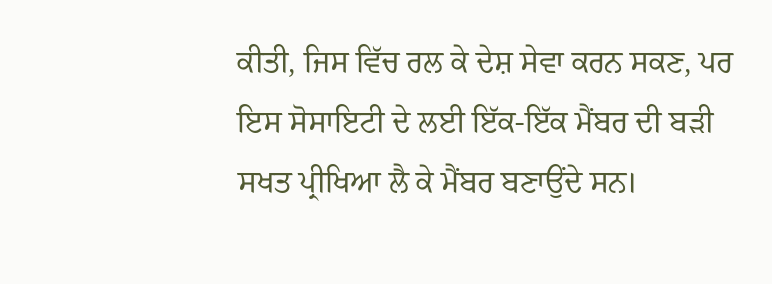ਕੀਤੀ, ਜਿਸ ਵਿੱਚ ਰਲ ਕੇ ਦੇਸ਼ ਸੇਵਾ ਕਰਨ ਸਕਣ, ਪਰ ਇਸ ਸੋਸਾਇਟੀ ਦੇ ਲਈ ਇੱਕ-ਇੱਕ ਮੈਂਬਰ ਦੀ ਬੜੀ ਸਖਤ ਪ੍ਰੀਖਿਆ ਲੈ ਕੇ ਮੈਂਬਰ ਬਣਾਉਂਦੇ ਸਨ।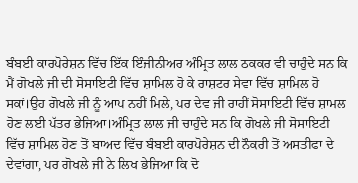ਬੰਬਈ ਕਾਰਪੋਰੇਸ਼ਨ ਵਿੱਚ ਇੱਕ ਇੰਜੀਨੀਅਰ ਅੰਮ੍ਰਿਤ ਲਾਲ ਠਕਕਰ ਵੀ ਚਾਹੁੰਦੇ ਸਨ ਕਿ ਮੈਂ ਗੋਖਲੇ ਜੀ ਦੀ ਸੋਸਾਇਟੀ ਵਿੱਚ ਸ਼ਾਮਿਲ ਹੋ ਕੇ ਰਾਸ਼ਟਰ ਸੇਵਾ ਵਿੱਚ ਸ਼ਾਮਿਲ ਹੋ ਸਕਾਂ।ਉਹ ਗੋਖਲੇ ਜੀ ਨੂੰ ਆਪ ਨਹੀਂ ਮਿਲੇ, ਪਰ ਦੇਵ ਜੀ ਰਾਹੀਂ ਸੋਸਾਇਟੀ ਵਿੱਚ ਸ਼ਾਮਲ ਹੋਣ ਲਈ ਪੱਤਰ ਭੇਜਿਆ।ਅੰਮ੍ਰਿਤ ਲਾਲ ਜੀ ਚਾਹੁੰਦੇ ਸਨ ਕਿ ਗੋਖਲੇ ਜੀ ਸੋਸਾਇਟੀ ਵਿੱਚ ਸ਼ਾਮਿਲ ਹੋਣ ਤੋਂ ਬਾਅਦ ਵਿੱਚ ਬੰਬਈ ਕਾਰਪੋਰੇਸ਼ਨ ਦੀ ਨੌਕਰੀ ਤੋਂ ਅਸਤੀਫਾ ਦੇ ਦੇਵਾਂਗਾ, ਪਰ ਗੋਖਲੇ ਜੀ ਨੇ ਲਿਖ ਭੇਜਿਆ ਕਿ ਦੋ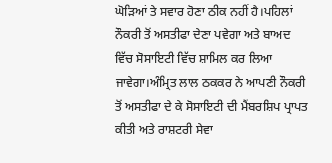ਘੋੜਿਆਂ ਤੇ ਸਵਾਰ ਹੋਣਾ ਠੀਕ ਨਹੀਂ ਹੈ।ਪਹਿਲਾਂ ਨੌਕਰੀ ਤੋਂ ਅਸਤੀਫਾ ਦੇਣਾ ਪਵੇਗਾ ਅਤੇ ਬਾਅਦ ਵਿੱਚ ਸੋਸਾਇਟੀ ਵਿੱਚ ਸ਼ਾਮਿਲ ਕਰ ਲਿਆ ਜਾਵੇਗਾ।ਅੰਮ੍ਰਿਤ ਲਾਲ ਠਕਕਰ ਨੇ ਆਪਣੀ ਨੌਕਰੀ ਤੋਂ ਅਸਤੀਫਾ ਦੇ ਕੇ ਸੋਸਾਇਟੀ ਦੀ ਮੈਂਬਰਸ਼ਿਪ ਪ੍ਰਾਪਤ ਕੀਤੀ ਅਤੇ ਰਾਸ਼ਟਰੀ ਸੇਵਾ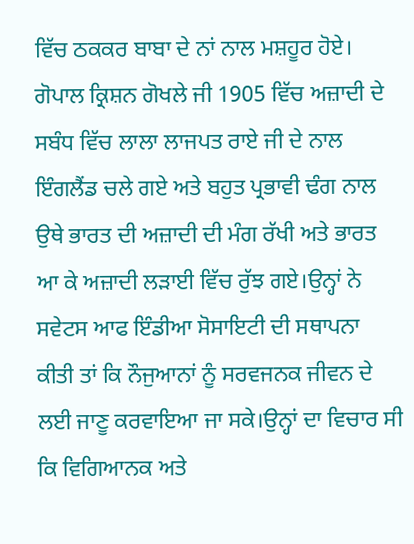ਵਿੱਚ ਠਕਕਰ ਬਾਬਾ ਦੇ ਨਾਂ ਨਾਲ ਮਸ਼ਹੂਰ ਹੋਏ।
ਗੋਪਾਲ ਕ੍ਰਿਸ਼ਨ ਗੋਖਲੇ ਜੀ 1905 ਵਿੱਚ ਅਜ਼ਾਦੀ ਦੇ ਸਬੰਧ ਵਿੱਚ ਲਾਲਾ ਲਾਜਪਤ ਰਾਏ ਜੀ ਦੇ ਨਾਲ ਇੰਗਲੈਂਡ ਚਲੇ ਗਏ ਅਤੇ ਬਹੁਤ ਪ੍ਰਭਾਵੀ ਢੰਗ ਨਾਲ ਉਥੇ ਭਾਰਤ ਦੀ ਅਜ਼ਾਦੀ ਦੀ ਮੰਗ ਰੱਖੀ ਅਤੇ ਭਾਰਤ ਆ ਕੇ ਅਜ਼ਾਦੀ ਲੜਾਈ ਵਿੱਚ ਰੁੱਝ ਗਏ।ਉਨ੍ਹਾਂ ਨੇ ਸਵੇਟਸ ਆਫ ਇੰਡੀਆ ਸੋਸਾਇਟੀ ਦੀ ਸਥਾਪਨਾ ਕੀਤੀ ਤਾਂ ਕਿ ਨੌਜੁਆਨਾਂ ਨੂੰ ਸਰਵਜਨਕ ਜੀਵਨ ਦੇ ਲਈ ਜਾਣੂ ਕਰਵਾਇਆ ਜਾ ਸਕੇ।ਉਨ੍ਹਾਂ ਦਾ ਵਿਚਾਰ ਸੀ ਕਿ ਵਿਗਿਆਨਕ ਅਤੇ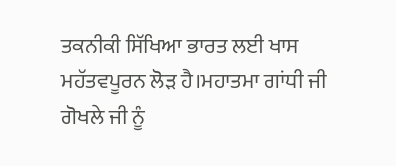ਤਕਨੀਕੀ ਸਿੱਖਿਆ ਭਾਰਤ ਲਈ ਖਾਸ ਮਹੱਤਵਪੂਰਨ ਲੋੜ ਹੈ।ਮਹਾਤਮਾ ਗਾਂਧੀ ਜੀ ਗੋਖਲੇ ਜੀ ਨੂੰ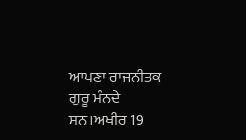ਆਪਣਾ ਰਾਜਨੀਤਕ ਗੁਰੂ ਮੰਨਦੇ ਸਨ।ਅਖੀਰ 19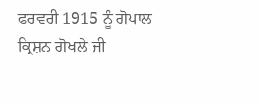ਫਰਵਰੀ 1915 ਨੂੰ ਗੋਪਾਲ ਕ੍ਰਿਸ਼ਨ ਗੋਖਲੇ ਜੀ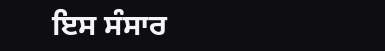ਇਸ ਸੰਸਾਰ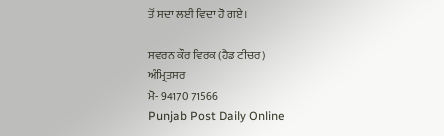ਤੋਂ ਸਦਾ ਲਈ ਵਿਦਾ ਹੋ ਗਏ।

ਸਵਰਨ ਕੌਰ ਵਿਰਕ (ਹੈਡ ਟੀਚਰ)
ਅੰਮ੍ਰਿਤਸਰ
ਮੋ- 94170 71566
Punjab Post Daily Online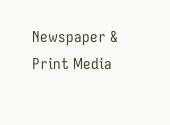Newspaper & Print Media